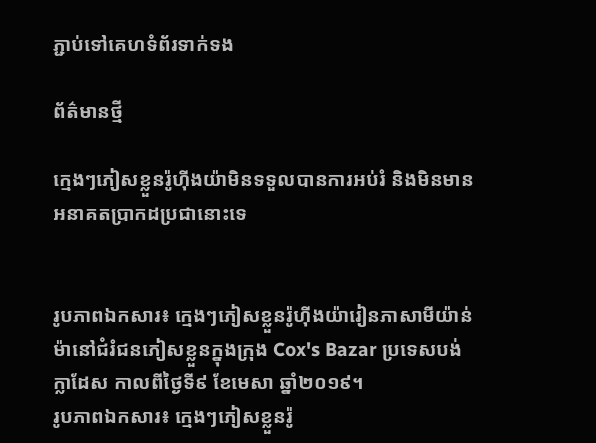ភ្ជាប់ទៅគេហទំព័រទាក់ទង

ព័ត៌មានថ្មី

ក្មេងៗភៀសខ្លួនរ៉ូហ៊ីងយ៉ាមិនទទួលបានការអប់រំ និងមិនមានអនាគតប្រាកដប្រជានោះទេ


រូបភាពឯកសារ៖ ក្មេងៗភៀសខ្លួនរ៉ូហ៊ីងយ៉ារៀនភាសាមីយ៉ាន់ម៉ានៅជំរំជនភៀសខ្លួនក្នុងក្រុង Cox's Bazar ប្រទេសបង់ក្លាដែស កាលពីថ្ងៃទី៩ ខែមេសា ឆ្នាំ២០១៩។
រូបភាពឯកសារ៖ ក្មេងៗភៀសខ្លួនរ៉ូ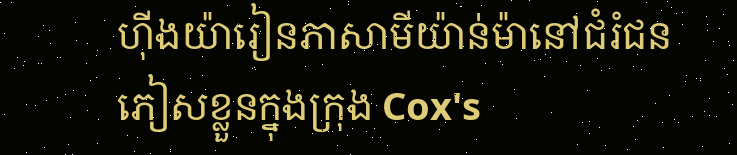ហ៊ីងយ៉ារៀនភាសាមីយ៉ាន់ម៉ានៅជំរំជនភៀសខ្លួនក្នុងក្រុង Cox's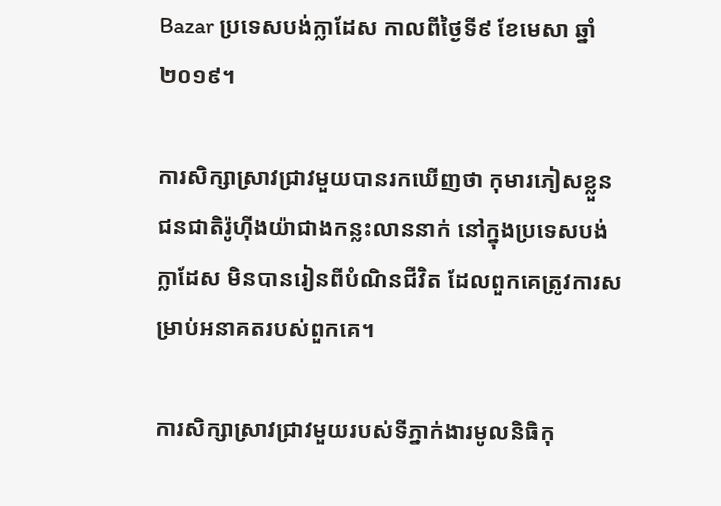Bazar ប្រទេសបង់ក្លាដែស កាលពីថ្ងៃទី៩ ខែមេសា ឆ្នាំ២០១៩។

ការសិក្សាស្រាវជ្រាវមួយបានរកឃើញថា កុមារភៀសខ្លួនជនជាតិរ៉ូហ៊ីងយ៉ាជាងកន្លះលាននាក់ នៅក្នុងប្រទេសបង់ក្លាដែស មិនបានរៀនពីបំណិនជីវិត ដែលពួកគេត្រូវការសម្រាប់អនាគតរបស់ពួកគេ។

ការសិក្សាស្រាវជ្រាវមួយរបស់ទីភ្នាក់ងារមូលនិធិកុ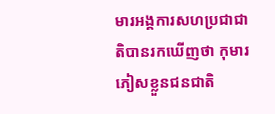មារអង្គការសហប្រជាជាតិបានរកឃើញថា កុមារភៀសខ្លួនជនជាតិ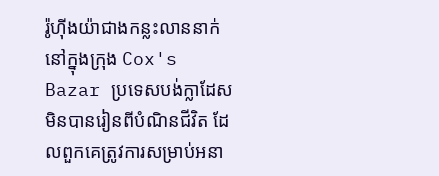រ៉ូហ៊ីងយ៉ាជាងកន្លះលាននាក់ នៅក្នុងក្រុង Cox's Bazar ប្រទេសបង់ក្លាដែស មិនបានរៀនពីបំណិនជីវិត ដែលពួកគេត្រូវការសម្រាប់អនា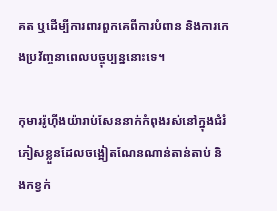គត ឬដើម្បីការពារពួកគេពីការបំពាន និងការកេងប្រវ័ញ្ចនាពេលបច្ចុប្បន្ននោះទេ។

កុមាររ៉ូហ៊ីងយ៉ារាប់សែននាក់កំពុងរស់នៅក្នុងជំរំភៀសខ្លួនដែលចង្អៀតណែនណាន់តាន់តាប់ និងកខ្វក់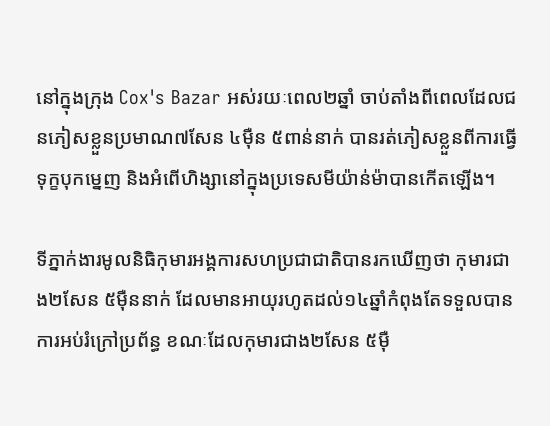នៅក្នុងក្រុង Cox's Bazar អស់រយៈពេល២ឆ្នាំ ចាប់តាំងពីពេលដែលជនភៀសខ្លួនប្រមាណ៧សែន ៤ម៉ឺន ៥ពាន់នាក់ បានរត់ភៀសខ្លួនពីការធ្វើទុក្ខបុកម្នេញ និងអំពើហិង្សានៅក្នុងប្រទេសមីយ៉ាន់ម៉ាបានកើតឡើង។

ទីភ្នាក់ងារមូលនិធិកុមារអង្គការសហប្រជាជាតិបានរកឃើញថា កុមារជាង២សែន ៥ម៉ឺននាក់ ដែលមានអាយុរហូតដល់១៤ឆ្នាំកំពុងតែទទួលបានការអប់រំក្រៅប្រព័ន្ធ ខណៈដែលកុមារជាង២សែន ៥ម៉ឺ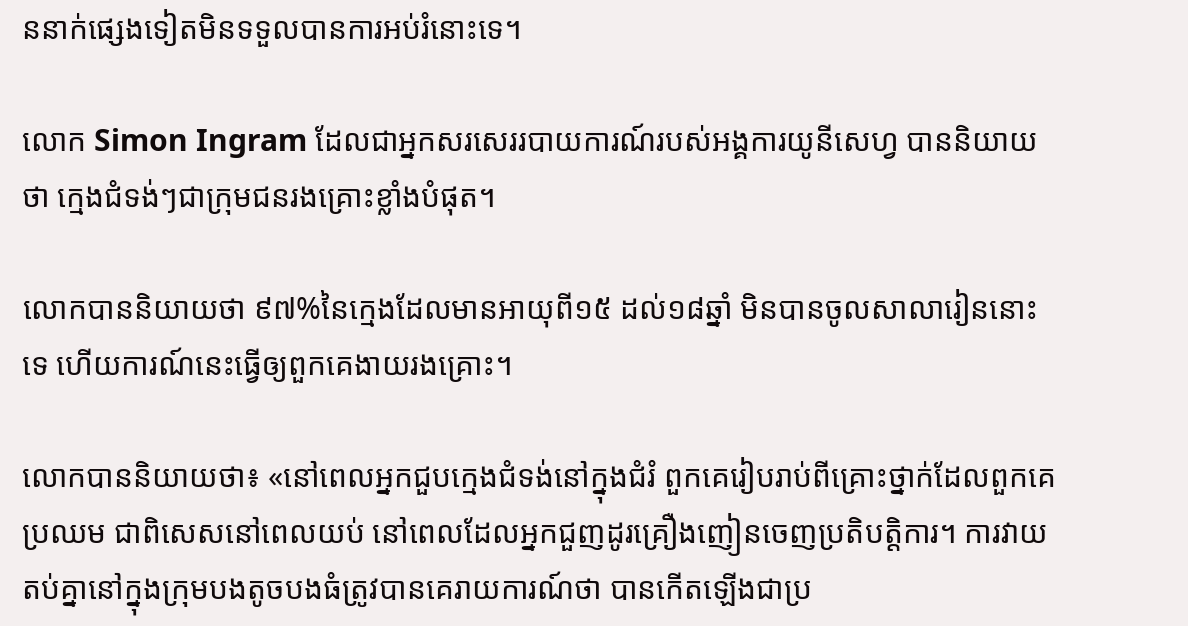ននាក់ផ្សេងទៀតមិនទទួលបានការអប់រំនោះទេ។

លោក Simon Ingram ដែលជាអ្នកសរសេររបាយការណ៍របស់អង្គការយូនីសេហ្វ បាននិយាយថា ក្មេងជំទង់ៗជាក្រុមជនរងគ្រោះខ្លាំងបំផុត។

លោកបាននិយាយថា ៩៧%នៃក្មេងដែលមានអាយុពី១៥ ដល់១៨ឆ្នាំ មិនបានចូលសាលារៀននោះទេ ហើយការណ៍នេះធ្វើឲ្យពួកគេងាយរងគ្រោះ។

លោកបាននិយាយថា៖ «នៅពេលអ្នកជួបក្មេងជំទង់នៅក្នុងជំរំ ពួកគេរៀបរាប់ពីគ្រោះថ្នាក់ដែលពួកគេប្រឈម ជាពិសេសនៅពេលយប់ នៅពេលដែលអ្នកជួញដូរគ្រឿងញៀនចេញប្រតិបត្តិការ។ ការវាយតប់គ្នានៅក្នុងក្រុមបងតូចបងធំត្រូវបានគេរាយការណ៍ថា បានកើតឡើងជាប្រ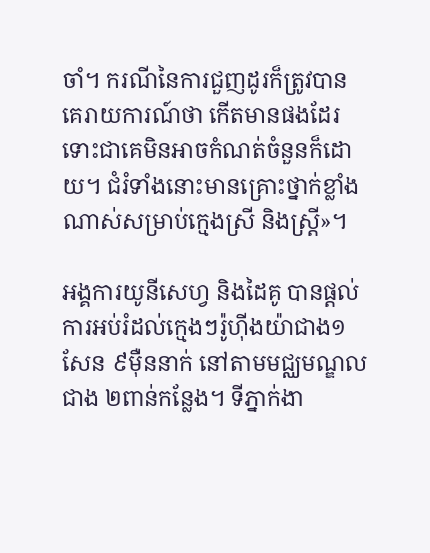ចាំ។ ករណីនៃការជួញដូរក៏ត្រូវបានគេរាយការណ៍ថា កើតមានផងដែរ ទោះជាគេមិនអាចកំណត់ចំនួនក៏ដោយ។ ជំរំទាំងនោះមានគ្រោះថ្នាក់ខ្លាំងណាស់សម្រាប់ក្មេងស្រី និងស្ត្រី»។

អង្គការយូនីសេហ្វ និងដៃគូ បានផ្តល់ការអប់រំដល់ក្មេងៗរ៉ូហ៊ីងយ៉ាជាង១សែន ៩ម៉ឺននាក់ នៅតាមមជ្ឈមណ្ឌលជាង ២ពាន់កន្លែង។ ទីភ្នាក់ងា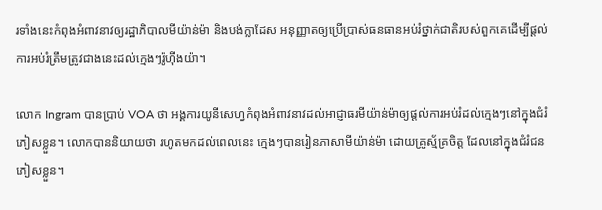រទាំងនេះកំពុងអំពាវនាវឲ្យរដ្ឋាភិបាលមីយ៉ាន់ម៉ា និងបង់ក្លាដែស អនុញ្ញាតឲ្យប្រើប្រាស់ធនធានអប់រំថ្នាក់ជាតិរបស់ពួកគេដើម្បីផ្ដល់ការអប់រំត្រឹមត្រូវជាងនេះដល់ក្មេងៗរ៉ូហ៊ីងយ៉ា។

លោក Ingram បានប្រាប់ VOA ថា អង្គការយូនីសេហ្វកំពុងអំពាវនាវដល់អាជ្ញាធរមីយ៉ាន់ម៉ាឲ្យផ្តល់ការអប់រំដល់ក្មេងៗនៅក្នុងជំរំភៀសខ្លួន។ លោកបាននិយាយថា រហូតមកដល់ពេលនេះ ក្មេងៗបានរៀនភាសាមីយ៉ាន់ម៉ា ដោយគ្រូស្ម័គ្រចិត្ត ដែលនៅក្នុងជំរំជនភៀសខ្លួន។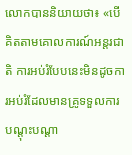លោកបាននិយាយថា៖ «បើគិតតាមគោលការណ៍អន្តរជាតិ ការអប់រំបែបនេះមិនដូចការអប់រំដែលមានគ្រូទទួលការបណ្ដុះបណ្ដា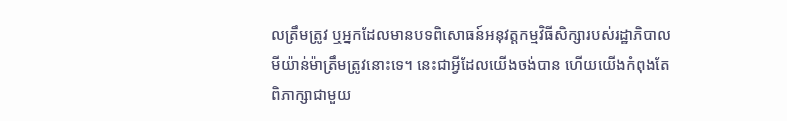លត្រឹមត្រូវ ឬអ្នកដែលមានបទពិសោធន៍អនុវត្តកម្មវិធីសិក្សារបស់រដ្ឋាភិបាលមីយ៉ាន់ម៉ាត្រឹមត្រូវនោះទេ។ នេះជាអ្វីដែលយើងចង់បាន ហើយយើងកំពុងតែពិភាក្សាជាមួយ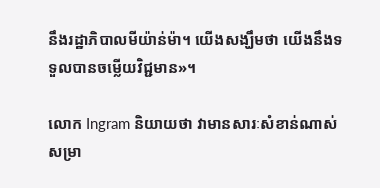នឹងរដ្ឋាភិបាលមីយ៉ាន់ម៉ា។ យើងសង្ឃឹមថា យើងនឹងទទួលបានចម្លើយវិជ្ជមាន»។

លោក Ingram និយាយថា វាមានសារៈសំខាន់ណាស់សម្រា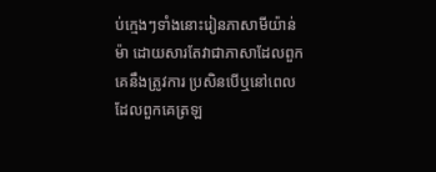ប់ក្មេងៗទាំងនោះរៀនភាសាមីយ៉ាន់ម៉ា ដោយសារតែវាជាភាសាដែលពួកគេនឹងត្រូវការ ប្រសិនបើឬនៅពេលដែលពួកគេត្រឡ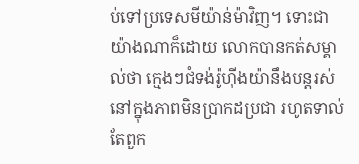ប់ទៅប្រទេសមីយ៉ាន់ម៉ាវិញ។ ទោះជាយ៉ាងណាក៏ដោយ លោកបានកត់សម្គាល់ថា ក្មេងៗជំទង់រ៉ូហ៊ីងយ៉ានឹងបន្តរស់នៅក្នុងភាពមិនប្រាកដប្រជា រហូតទាល់តែពួក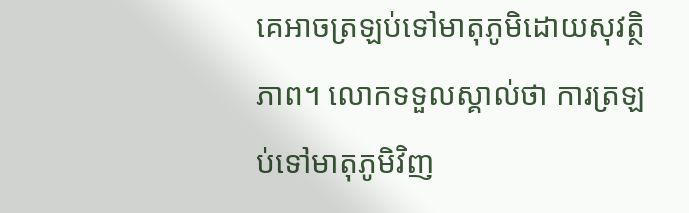គេអាចត្រឡប់ទៅមាតុភូមិដោយសុវត្ថិភាព។ លោកទទួលស្គាល់ថា ការត្រឡប់ទៅមាតុភូមិវិញ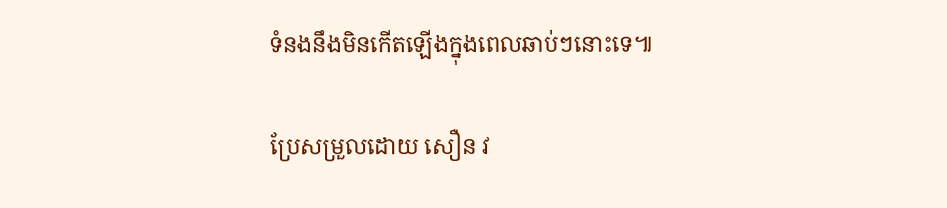ទំនងនឹងមិនកើតឡើងក្នុងពេលឆាប់ៗនោះទេ៕

ប្រែសម្រួលដោយ សឿន វ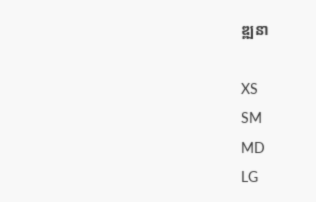ឌ្ឍនា

XS
SM
MD
LG